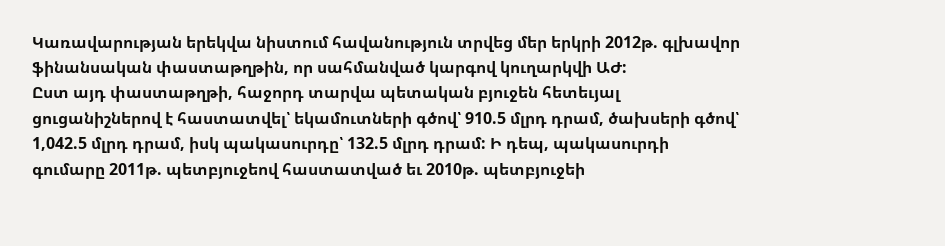Կառավարության երեկվա նիստում հավանություն տրվեց մեր երկրի 2012թ. գլխավոր ֆինանսական փաստաթղթին, որ սահմանված կարգով կուղարկվի ԱԺ:
Ըստ այդ փաստաթղթի, հաջորդ տարվա պետական բյուջեն հետեւյալ ցուցանիշներով է հաստատվել՝ եկամուտների գծով՝ 910.5 մլրդ դրամ, ծախսերի գծով՝ 1,042.5 մլրդ դրամ, իսկ պակասուրդը՝ 132.5 մլրդ դրամ: Ի դեպ, պակասուրդի գումարը 2011թ. պետբյուջեով հաստատված եւ 2010թ. պետբյուջեի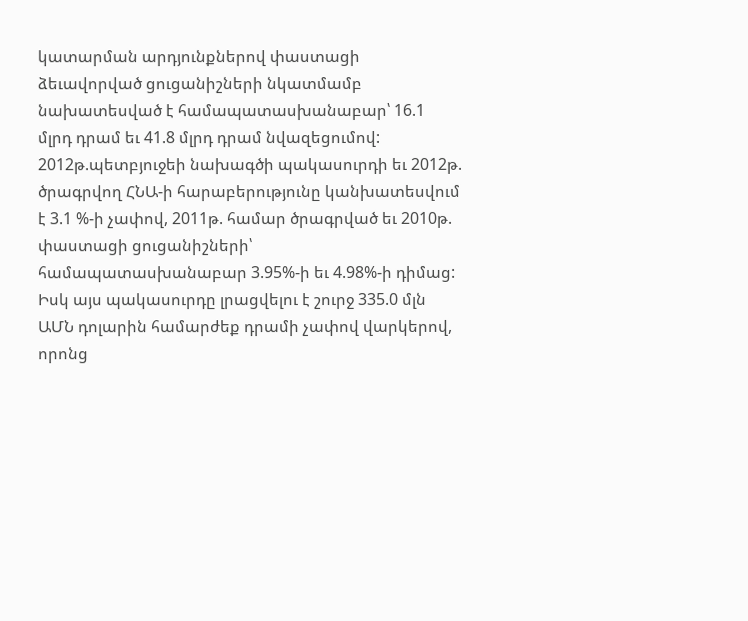կատարման արդյունքներով փաստացի ձեւավորված ցուցանիշների նկատմամբ նախատեսված է համապատասխանաբար՝ 16.1 մլրդ դրամ եւ 41.8 մլրդ դրամ նվազեցումով: 2012թ.պետբյուջեի նախագծի պակասուրդի եւ 2012թ. ծրագրվող ՀՆԱ-ի հարաբերությունը կանխատեսվում է 3.1 %-ի չափով, 2011թ. համար ծրագրված եւ 2010թ. փաստացի ցուցանիշների՝ համապատասխանաբար 3.95%-ի եւ 4.98%-ի դիմաց: Իսկ այս պակասուրդը լրացվելու է շուրջ 335.0 մլն ԱՄՆ դոլարին համարժեք դրամի չափով վարկերով, որոնց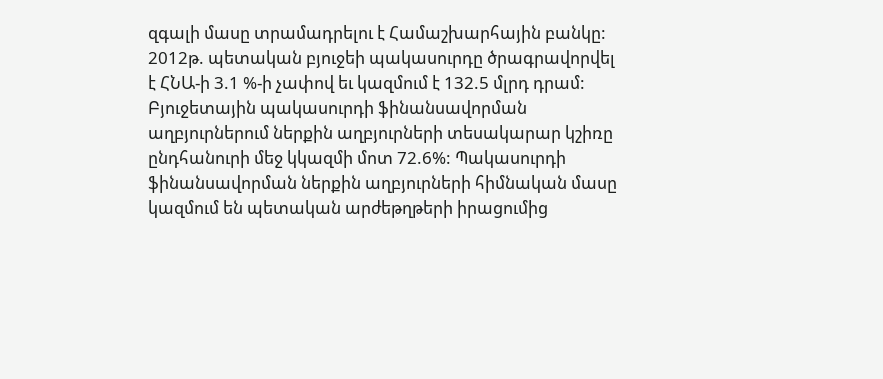զգալի մասը տրամադրելու է Համաշխարհային բանկը: 2012թ. պետական բյուջեի պակասուրդը ծրագրավորվել է ՀՆԱ-ի 3.1 %-ի չափով եւ կազմում է 132.5 մլրդ դրամ: Բյուջետային պակասուրդի ֆինանսավորման աղբյուրներում ներքին աղբյուրների տեսակարար կշիռը ընդհանուրի մեջ կկազմի մոտ 72.6%: Պակասուրդի ֆինանսավորման ներքին աղբյուրների հիմնական մասը կազմում են պետական արժեթղթերի իրացումից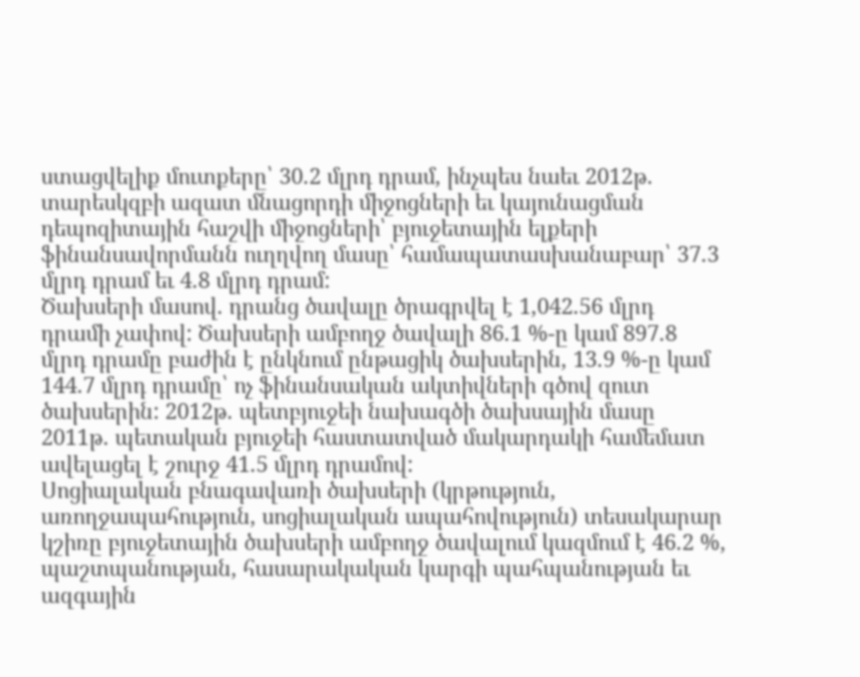ստացվելիք մուտքերը՝ 30.2 մլրդ դրամ, ինչպես նաեւ 2012թ. տարեսկզբի ազատ մնացորդի միջոցների եւ կայունացման դեպոզիտային հաշվի միջոցների՝ բյուջետային ելքերի ֆինանսավորմանն ուղղվող մասը՝ համապատասխանաբար՝ 37.3 մլրդ դրամ եւ 4.8 մլրդ դրամ:
Ծախսերի մասով. դրանց ծավալը ծրագրվել է 1,042.56 մլրդ դրամի չափով: Ծախսերի ամբողջ ծավալի 86.1 %-ը կամ 897.8 մլրդ դրամը բաժին է ընկնում ընթացիկ ծախսերին, 13.9 %-ը կամ 144.7 մլրդ դրամը՝ ոչ ֆինանսական ակտիվների գծով զուտ ծախսերին: 2012թ. պետբյուջեի նախագծի ծախսային մասը 2011թ. պետական բյուջեի հաստատված մակարդակի համեմատ ավելացել է շուրջ 41.5 մլրդ դրամով:
Սոցիալական բնագավառի ծախսերի (կրթություն, առողջապահություն, սոցիալական ապահովություն) տեսակարար կշիռը բյուջետային ծախսերի ամբողջ ծավալում կազմում է 46.2 %, պաշտպանության, հասարակական կարգի պահպանության եւ ազգային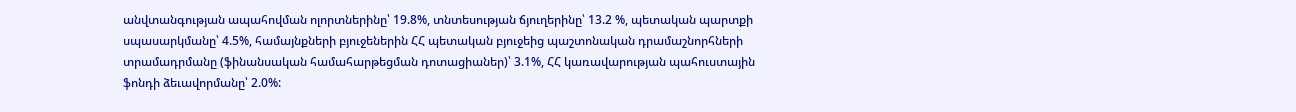անվտանգության ապահովման ոլորտներինը՝ 19.8%, տնտեսության ճյուղերինը՝ 13.2 %, պետական պարտքի սպասարկմանը՝ 4.5%, համայնքների բյուջեներին ՀՀ պետական բյուջեից պաշտոնական դրամաշնորհների տրամադրմանը (ֆինանսական համահարթեցման դոտացիաներ)՝ 3.1%, ՀՀ կառավարության պահուստային ֆոնդի ձեւավորմանը՝ 2.0%: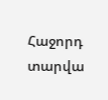Հաջորդ տարվա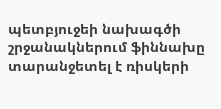պետբյուջեի նախագծի շրջանակներում ֆիննախը տարանջետել է ռիսկերի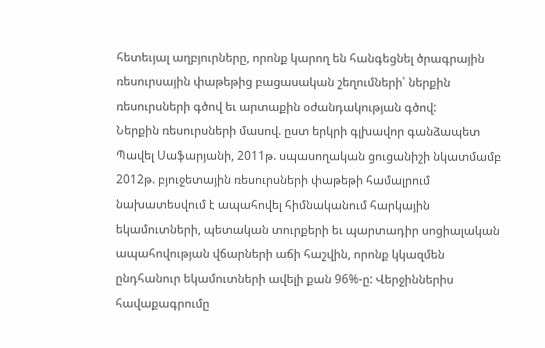հետեւյալ աղբյուրները, որոնք կարող են հանգեցնել ծրագրային ռեսուրսային փաթեթից բացասական շեղումների՝ ներքին ռեսուրսների գծով եւ արտաքին օժանդակության գծով:
Ներքին ռեսուրսների մասով. ըստ երկրի գլխավոր գանձապետ Պավել Սաֆարյանի, 2011թ. սպասողական ցուցանիշի նկատմամբ 2012թ. բյուջետային ռեսուրսների փաթեթի համալրում նախատեսվում է ապահովել հիմնականում հարկային եկամուտների, պետական տուրքերի եւ պարտադիր սոցիալական ապահովության վճարների աճի հաշվին, որոնք կկազմեն ընդհանուր եկամուտների ավելի քան 96%-ը: Վերջիններիս հավաքագրումը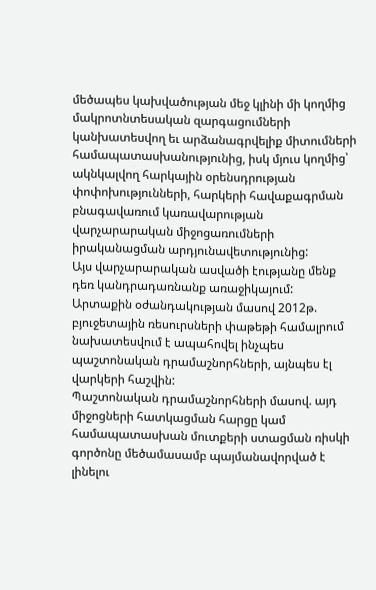մեծապես կախվածության մեջ կլինի մի կողմից մակրոտնտեսական զարգացումների կանխատեսվող եւ արձանագրվելիք միտումների համապատասխանությունից, իսկ մյուս կողմից՝ ակնկալվող հարկային օրենսդրության փոփոխությունների, հարկերի հավաքագրման բնագավառում կառավարության վարչարարական միջոցառումների իրականացման արդյունավետությունից:
Այս վարչարարական ասվածի էությանը մենք դեռ կանդրադառնանք առաջիկայում:
Արտաքին օժանդակության մասով 2012թ. բյուջետային ռեսուրսների փաթեթի համալրում նախատեսվում է ապահովել ինչպես պաշտոնական դրամաշնորհների, այնպես էլ վարկերի հաշվին:
Պաշտոնական դրամաշնորհների մասով. այդ միջոցների հատկացման հարցը կամ համապատասխան մուտքերի ստացման ռիսկի գործոնը մեծամասամբ պայմանավորված է լինելու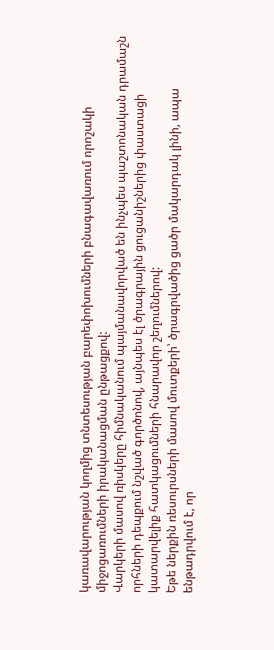կառավարության կողմից տնտեսության բարեփոխումների բնագավառում որոշակի միջոցառումների իրականացման ընթացքով:
Վարկերի մասով ռիսկերը հիմնականում պայմանավորված են ինչպես պաշտոնական դրամաշն
որհների դեպքում նշված գործոնով, այնպես էլ ծրագրային ցուցանիշներից փաստացի կատարվելիք հատկացումների հնարավոր շեղումներով:
Եթե ներքին ռեսուրսների մասով մուտքերի՝ ծրագրվածից ցածր մակարդակ լինի, ապա ենթադրվում է, որ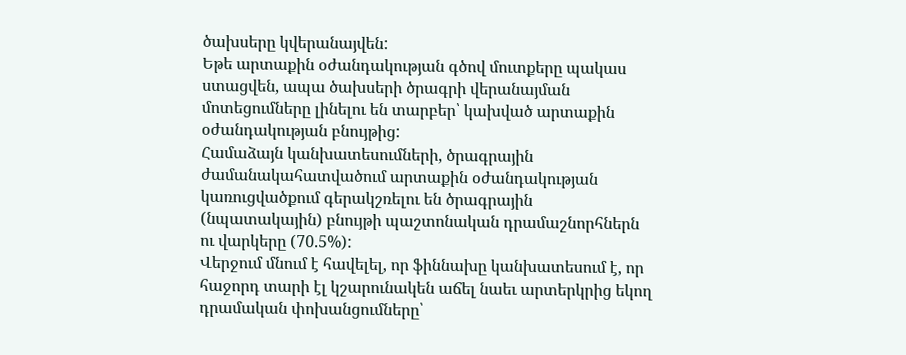ծախսերը կվերանայվեն:
Եթե արտաքին օժանդակության գծով մուտքերը պակաս ստացվեն, ապա ծախսերի ծրագրի վերանայման մոտեցումները լինելու են տարբեր՝ կախված արտաքին օժանդակության բնույթից:
Համաձայն կանխատեսումների, ծրագրային ժամանակահատվածում արտաքին օժանդակության կառուցվածքում գերակշռելու են ծրագրային (նպատակային) բնույթի պաշտոնական դրամաշնորհներն ու վարկերը (70.5%):
Վերջում մնում է հավելել, որ ֆիննախը կանխատեսում է, որ հաջորդ տարի էլ կշարունակեն աճել նաեւ արտերկրից եկող դրամական փոխանցումները՝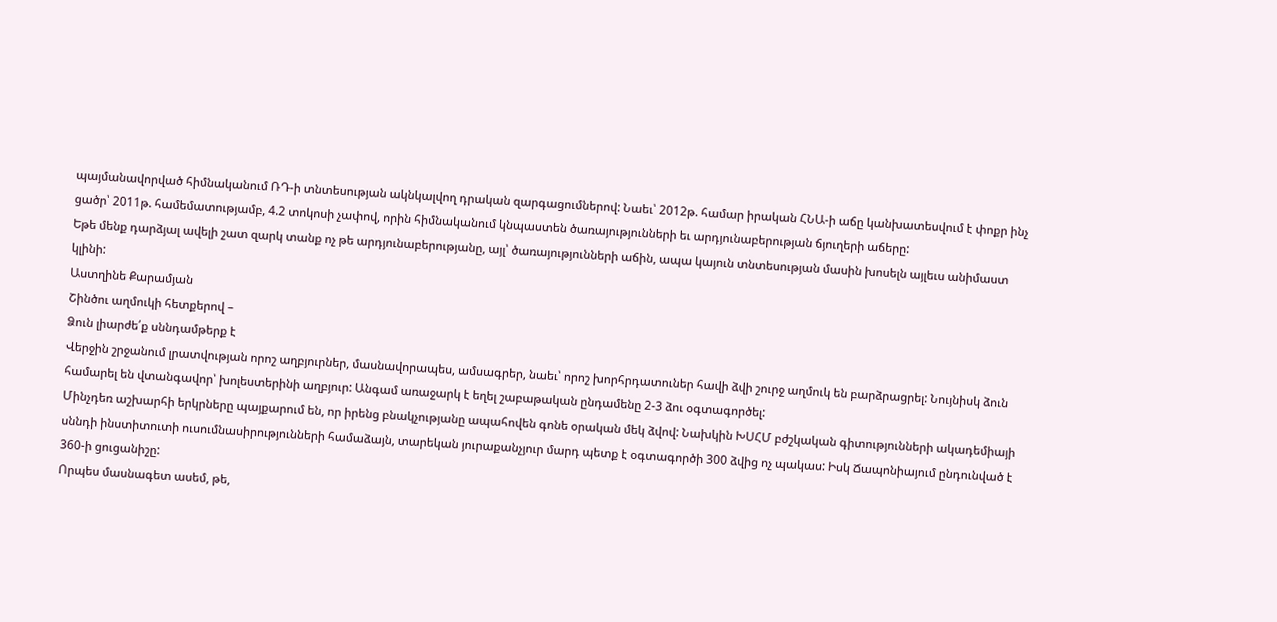պայմանավորված հիմնականում ՌԴ-ի տնտեսության ակնկալվող դրական զարգացումներով: Նաեւ՝ 2012թ. համար իրական ՀՆԱ-ի աճը կանխատեսվում է փոքր ինչ ցածր՝ 2011թ. համեմատությամբ, 4.2 տոկոսի չափով, որին հիմնականում կնպաստեն ծառայությունների եւ արդյունաբերության ճյուղերի աճերը:
Եթե մենք դարձյալ ավելի շատ զարկ տանք ոչ թե արդյունաբերությանը, այլ՝ ծառայությունների աճին, ապա կայուն տնտեսության մասին խոսելն այլեւս անիմաստ կլինի:
Աստղինե Քարամյան
Շինծու աղմուկի հետքերով –
Ձուն լիարժե՛ք սննդամթերք է
Վերջին շրջանում լրատվության որոշ աղբյուրներ, մասնավորապես, ամսագրեր, նաեւ՝ որոշ խորհրդատուներ հավի ձվի շուրջ աղմուկ են բարձրացրել: Նույնիսկ ձուն համարել են վտանգավոր՝ խոլեստերինի աղբյուր: Անգամ առաջարկ է եղել շաբաթական ընդամենը 2-3 ձու օգտագործել:
Մինչդեռ աշխարհի երկրները պայքարում են, որ իրենց բնակչությանը ապահովեն գոնե օրական մեկ ձվով: Նախկին ԽՍՀՄ բժշկական գիտությունների ակադեմիայի սննդի ինստիտուտի ուսումնասիրությունների համաձայն, տարեկան յուրաքանչյուր մարդ պետք է օգտագործի 300 ձվից ոչ պակաս: Իսկ Ճապոնիայում ընդունված է 360-ի ցուցանիշը:
Որպես մասնագետ ասեմ, թե,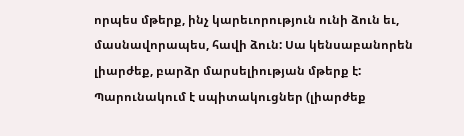որպես մթերք, ինչ կարեւորություն ունի ձուն եւ, մասնավորապես, հավի ձուն: Սա կենսաբանորեն լիարժեք, բարձր մարսելիության մթերք է: Պարունակում է սպիտակուցներ (լիարժեք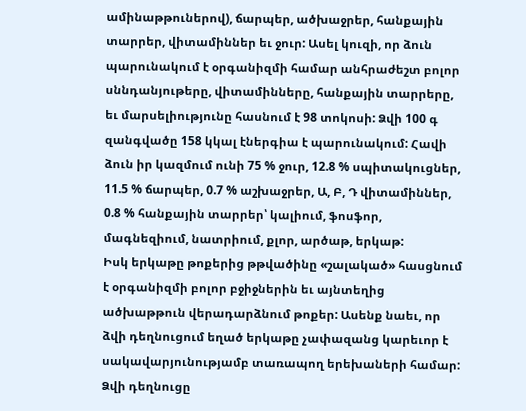ամինաթթուներով), ճարպեր, ածխաջրեր, հանքային տարրեր, վիտամիններ եւ ջուր: Ասել կուզի, որ ձուն պարունակում է օրգանիզմի համար անհրաժեշտ բոլոր սննդանյութերը, վիտամինները, հանքային տարրերը, եւ մարսելիությունը հասնում է 98 տոկոսի: Ձվի 100 գ զանգվածը 158 կկալ էներգիա է պարունակում: Հավի ձուն իր կազմում ունի 75 % ջուր, 12.8 % սպիտակուցներ, 11.5 % ճարպեր, 0.7 % աշխաջրեր, Ա, Բ, Դ վիտամիններ, 0.8 % հանքային տարրեր՝ կալիում, ֆոսֆոր, մագնեզիում, նատրիում, քլոր, արծաթ, երկաթ:
Իսկ երկաթը թոքերից թթվածինը «շալակած» հասցնում է օրգանիզմի բոլոր բջիջներին եւ այնտեղից ածխաթթուն վերադարձնում թոքեր: Ասենք նաեւ, որ ձվի դեղնուցում եղած երկաթը չափազանց կարեւոր է սակավարյունությամբ տառապող երեխաների համար: Ձվի դեղնուցը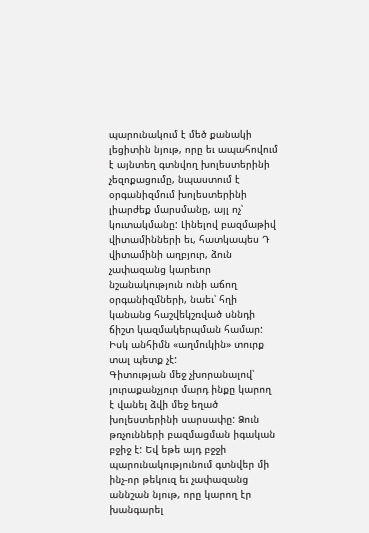պարունակում է մեծ քանակի լեցիտին նյութ, որը եւ ապահովում է այնտեղ գտնվող խոլեստերինի չեզոքացումը, նպաստում է օրգանիզմում խոլեստերինի լիարժեք մարսմանը, այլ ոչ՝ կուտակմանը: Լինելով բազմաթիվ վիտամինների եւ, հատկապես Դ վիտամինի աղբյուր, ձուն չափազանց կարեւոր նշանակություն ունի աճող օրգանիզմների, նաեւ՝ հղի կանանց հաշվեկշռված սննդի ճիշտ կազմակերպման համար:
Իսկ անհիմն «աղմուկին» տուրք տալ պետք չէ:
Գիտության մեջ չխորանալով՝ յուրաքանչյուր մարդ ինքը կարող է վանել ձվի մեջ եղած խոլեստերինի սարսափը: Ձուն թռչունների բազմացման իգական բջիջ է: Եվ եթե այդ բջջի պարունակությունում գտնվեր մի ինչ-որ թեկուզ եւ չափազանց աննշան նյութ, որը կարող էր խանգարել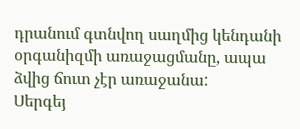դրանում գտնվող սաղմից կենդանի օրգանիզմի առաջացմանը, ապա ձվից ճուտ չէր առաջանա:
Սերգեյ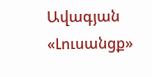Ավագյան
«Լուսանցք»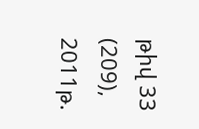թիվ 33 (209), 2011թ.